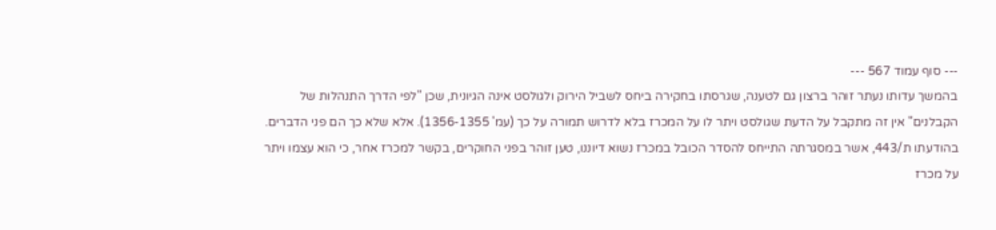--- סוף עמוד 567 ---
בהמשך עדותו נעתר זוהר ברצון גם לטענה, שגרסתו בחקירה ביחס לשביל הירוק ולגולסט אינה הגיונית, שכן "לפי הדרך התנהלות של הקבלנים" אין זה מתקבל על הדעת שגולסט ויתר לו על המכרז בלא לדרוש תמורה על כך (עמ' 1356-1355). אלא שלא כך הם פני הדברים. בהודעתו ת/443, אשר במסגרתה התייחס להסדר הכובל במכרז נשוא דיוננו, טען זוהר בפני החוקרים, בקשר למכרז אחר, כי הוא עצמו ויתר על מכרז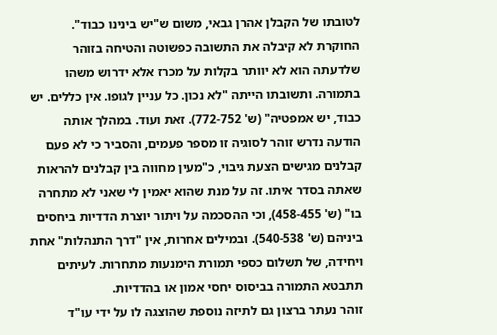לטובתו של הקבלן אהרן גבאי, משום ש"יש בינינו כבוד". החוקרת לא קיבלה את התשובה כפשוטה והטיחה בזוהר שלדעתה הוא לא יוותר בקלות על מכרז אלא ידרוש משהו בתמורה. ותשובתו הייתה "לא נכון. כל עניין לגופו. אין כללים. יש כבוד, יש אמפטיה" (ש' 772-752). זאת ועוד. במהלך אותה הודעה נדרש זוהר לסוגיה זו מספר פעמים, והסביר כי לא פעם קבלנים מגישים הצעת גיבוי, כ"מעין מחווה בין קבלנים להראות שאתה בסדר איתו. זה על מנת שהוא יאמין לי שאני לא מתחרה בו" (ש' 458-455), וכי ההסכמה על ויתור יוצרת הדדיות ביחסים ביניהם (ש' 540-538). ובמילים אחרות, אין "דרך התנהלות" אחת ויחידה, של תשלום כספי תמורת הימנעות מתחרות. לעיתים תתבטא התמורה בביסוס יחסי אמון או בהדדיות.
זוהר נעתר ברצון גם לתיזה נוספת שהוצגה לו על ידי עו"ד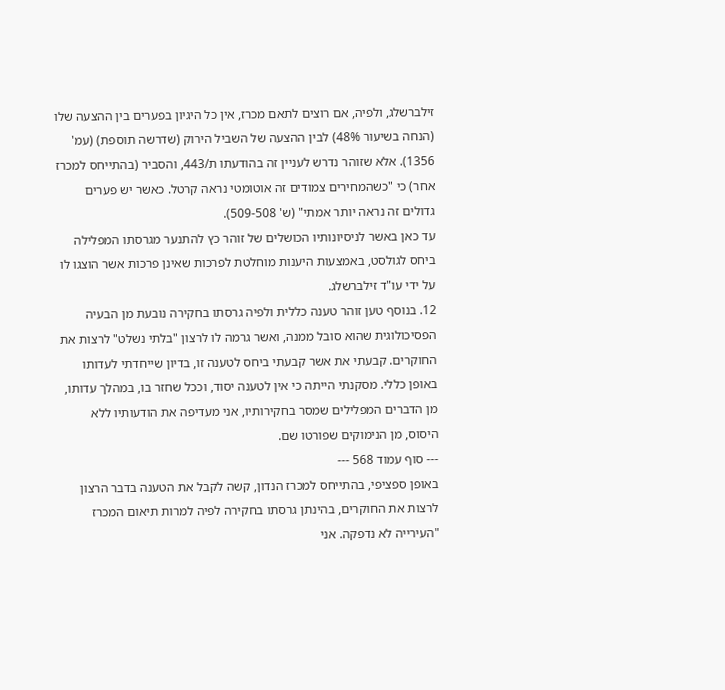זילברשלג, ולפיה, אם רוצים לתאם מכרז, אין כל היגיון בפערים בין ההצעה שלו (הנחה בשיעור 48%) לבין ההצעה של השביל הירוק (שדרשה תוספת) (עמ' 1356). אלא שזוהר נדרש לעניין זה בהודעתו ת/443, והסביר (בהתייחס למכרז אחר) כי "כשהמחירים צמודים זה אוטומטי נראה קרטל. כאשר יש פערים גדולים זה נראה יותר אמתי" (ש' 509-508).
עד כאן באשר לניסיונותיו הכושלים של זוהר כץ להתנער מגרסתו המפלילה ביחס לגולסט, באמצעות היענות מוחלטת לפרכות שאינן פרכות אשר הוצגו לו על ידי עו"ד זילברשלג.
12. בנוסף טען זוהר טענה כללית ולפיה גרסתו בחקירה נובעת מן הבעיה הפסיכולוגית שהוא סובל ממנה, ואשר גרמה לו לרצון "בלתי נשלט" לרצות את החוקרים. קבעתי את אשר קבעתי ביחס לטענה זו, בדיון שייחדתי לעדותו באופן כללי. מסקנתי הייתה כי אין לטענה יסוד, וככל שחזר בו, במהלך עדותו, מן הדברים המפלילים שמסר בחקירותיו, אני מעדיפה את הודעותיו ללא היסוס, מן הנימוקים שפורטו שם.
--- סוף עמוד 568 ---
באופן ספציפי, בהתייחס למכרז הנדון, קשה לקבל את הטענה בדבר הרצון לרצות את החוקרים, בהינתן גרסתו בחקירה לפיה למרות תיאום המכרז "העירייה לא נדפקה. אני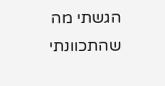הגשתי מה שהתכוונתי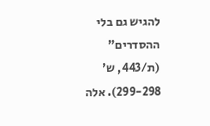להגיש גם בלי ההסדרים" (ת/443, ש' 299-298). אלה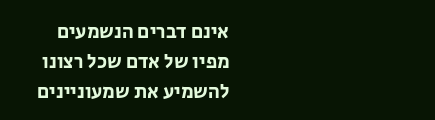אינם דברים הנשמעים מפיו של אדם שכל רצונו להשמיע את שמעוניינים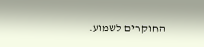החוקרים לשמוע.